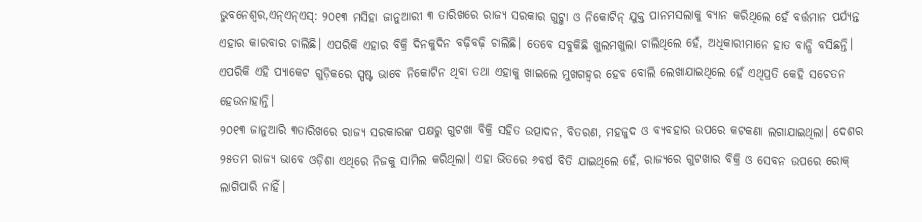ଭୁବନେଶ୍ୱର,ଏନ୍ଏନ୍ଏସ୍: ୨୦୧୩ ମସିହା ଜାନୁଆରୀ ୩ ତାରିଖରେ ରାଜ୍ୟ ସରକାର ଗୁଟ୍ଖା ଓ ନିକୋଟିନ୍ ଯୁକ୍ତ ପାନମସଲାକୁ ବ୍ୟାନ କରିଥିଲେ ହେଁ ବର୍ତ୍ତମାନ ପର୍ଯ୍ୟନ୍ତ ଏହାର କାରବାର ଚାଲିଛି। ଏପରିକି ଏହାର ବିକ୍ରି ଦିନକୁଦିନ ବଢ଼ିବଢ଼ି ଚାଲିଛି। ତେବେ ସବୁକିଛି ଖୁଲମଖୁଲା ଚାଲିଥିଲେ ହେଁ, ଅଧିକାରୀମାନେ ହାତ ବାନ୍ଧି ବସିଛନ୍ତି। ଏପରିକି ଏହି ପ୍ୟାକେଟ ଗୁଡ଼ିକରେ ସ୍ପଷ୍ଟ ଭାବେ ନିକୋଟିନ ଥିବା ତଥା ଏହାକୁ ଖାଇଲେ ମୁଖଗହ୍ୱର ହେବ ବୋଲି ଲେଖାଯାଇଥିଲେ ହେଁ ଏଥିପ୍ରତି କେହି ସଚେତନ ହେଉନାହାନ୍ତି।
୨୦୧୩ ଜାନୁଆରି ୩ତାରିଖରେ ରାଜ୍ୟ ସରକାରଙ୍କ ପକ୍ଷରୁ ଗୁଟଖା ବିକ୍ରି ସହିତ ଉତ୍ପାଦନ, ବିତରଣ, ମହଜୁଦ ଓ ବ୍ୟବହାର ଉପରେ କଟକଣା ଲଗାଯାଇଥିଲା। ଦେଶର ୨୫ତମ ରାଜ୍ୟ ଭାବେ ଓଡ଼ିଶା ଏଥିରେ ନିଜକୁ ସାମିଲ କରିଥିଲା। ଏହା ଭିତରେ ୬ବର୍ଷ ବିତି ଯାଇଥିଲେ ହେଁ, ରାଜ୍ୟରେ ଗୁଟଖାର ବିକ୍ରି ଓ ସେବନ ଉପରେ ରୋକ୍ ଲାଗିପାରି ନାହିଁ।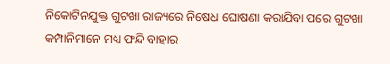ନିକୋଟିନଯୁକ୍ତ ଗୁଟଖା ରାଜ୍ୟରେ ନିଷେଧ ଘୋଷଣା କରାଯିବା ପରେ ଗୁଟଖା କମ୍ପାନିମାନେ ମଧ୍ୟ ଫନ୍ଦି ବାହାର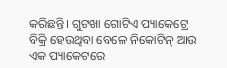କରିଛନ୍ତି। ଗୁଟଖା ଗୋଟିଏ ପ୍ୟାକେଟ୍ରେ ବିକ୍ରି ହେଉଥିବା ବେଳେ ନିକୋଟିନ୍ ଆଉ ଏକ ପ୍ୟାକେଟରେ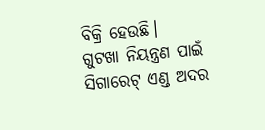ବିକ୍ରି ହେଉଛି।
ଗୁଟଖା ନିୟନ୍ତ୍ରଣ ପାଇଁ ସିଗାରେଟ୍ ଏଣ୍ଡ ଅଦର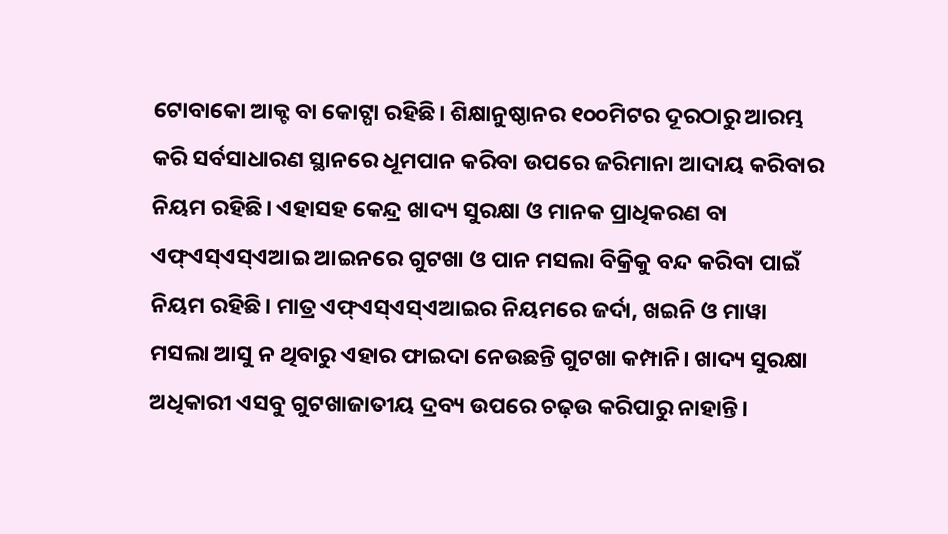ଟୋବାକୋ ଆକ୍ଟ ବା କୋଟ୍ପା ରହିଛି। ଶିକ୍ଷାନୁଷ୍ଠାନର ୧୦୦ମିଟର ଦୂରଠାରୁ ଆରମ୍ଭ କରି ସର୍ବସାଧାରଣ ସ୍ଥାନରେ ଧୂମପାନ କରିବା ଉପରେ ଜରିମାନା ଆଦାୟ କରିବାର ନିୟମ ରହିଛି। ଏହାସହ କେନ୍ଦ୍ର ଖାଦ୍ୟ ସୁରକ୍ଷା ଓ ମାନକ ପ୍ରାଧିକରଣ ବା ଏଫ୍ଏସ୍ଏସ୍ଏଆଇ ଆଇନରେ ଗୁଟଖା ଓ ପାନ ମସଲା ବିକ୍ରିକୁ ବନ୍ଦ କରିବା ପାଇଁ ନିୟମ ରହିଛି। ମାତ୍ର ଏଫ୍ଏସ୍ଏସ୍ଏଆଇର ନିୟମରେ ଜର୍ଦା, ଖଇନି ଓ ମାୱା ମସଲା ଆସୁ ନ ଥିବାରୁ ଏହାର ଫାଇଦା ନେଉଛନ୍ତି ଗୁଟଖା କମ୍ପାନି। ଖାଦ୍ୟ ସୁରକ୍ଷା ଅଧିକାରୀ ଏସବୁ ଗୁଟଖାଜାତୀୟ ଦ୍ରବ୍ୟ ଉପରେ ଚଢ଼ଉ କରିପାରୁ ନାହାନ୍ତି।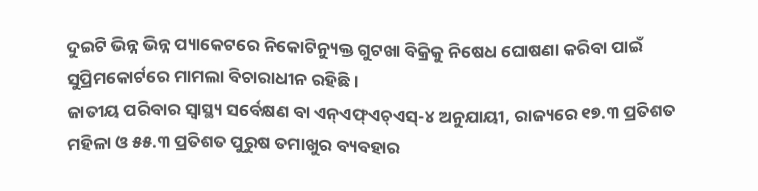ଦୁଇଟି ଭିନ୍ନ ଭିନ୍ନ ପ୍ୟାକେଟରେ ନିକୋଟିନ୍ୟୁକ୍ତ ଗୁଟଖା ବିକ୍ରିକୁ ନିଷେଧ ଘୋଷଣା କରିବା ପାଇଁ ସୁପ୍ରିମକୋର୍ଟରେ ମାମଲା ବିଚାରାଧୀନ ରହିଛି।
ଜାତୀୟ ପରିବାର ସ୍ବାସ୍ଥ୍ୟ ସର୍ବେକ୍ଷଣ ବା ଏନ୍ଏଫ୍ଏଚ୍ଏସ୍-୪ ଅନୁଯାୟୀ, ରାଜ୍ୟରେ ୧୭.୩ ପ୍ରତିଶତ ମହିଳା ଓ ୫୫.୩ ପ୍ରତିଶତ ପୁରୁଷ ତମାଖୁର ବ୍ୟବହାର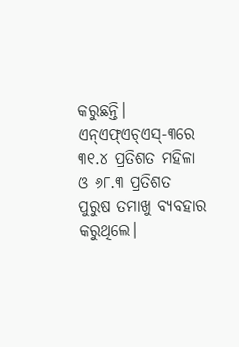କରୁଛନ୍ତି। ଏନ୍ଏଫ୍ଏଚ୍ଏସ୍-୩ରେ ୩୧.୪ ପ୍ରତିଶତ ମହିଳା ଓ ୬୮.୩ ପ୍ରତିଶତ ପୁରୁଷ ତମାଖୁ ବ୍ୟବହାର କରୁଥିଲେ।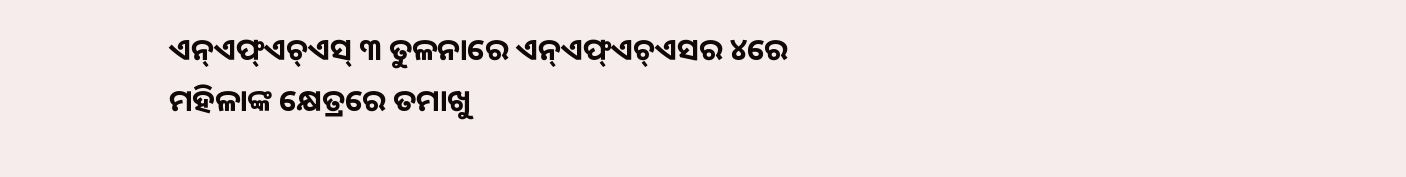ଏନ୍ଏଫ୍ଏଚ୍ଏସ୍ ୩ ତୁଳନାରେ ଏନ୍ଏଫ୍ଏଚ୍ଏସର ୪ରେ ମହିଳାଙ୍କ କ୍ଷେତ୍ରରେ ତମାଖୁ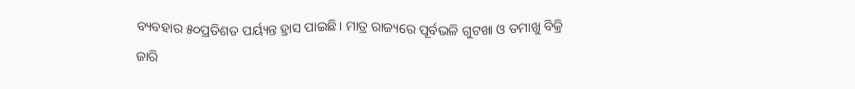ବ୍ୟବହାର ୫୦ପ୍ରତିଶତ ପର୍ୟ୍ୟନ୍ତ ହ୍ରାସ ପାଇଛି। ମାତ୍ର ରାଜ୍ୟରେ ପୂର୍ବଭଳି ଗୁଟଖା ଓ ତମାଖୁ ବିକ୍ରି ଜାରି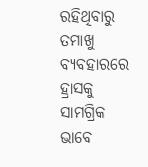ରହିଥିବାରୁ ତମାଖୁ ବ୍ୟବହାରରେ ହ୍ରାସକୁ ସାମଗ୍ରିକ ଭାବେ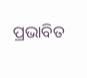ପ୍ରଭାବିତ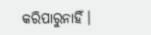କରିପାରୁନାହିଁ।